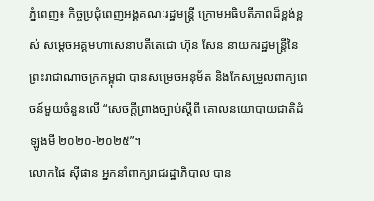ភ្នំពេញ៖ កិច្ចប្រជុំពេញអង្គគណៈរដ្ឋមន្ត្រី ក្រោមអធិបតីភាពដ៏ខ្ពង់ខ្ពស់ សម្ដេចអគ្គមហាសេនាបតីតេជោ ហ៊ុន សែន នាយករដ្ឋមន្ត្រីនៃព្រះរាជាណាចក្រកម្ពុជា បានសម្រេចអនុម័ត និងកែសម្រួលពាក្យពេចន៍មួយចំនួនលើ “សេចក្តីព្រាងច្បាប់ស្ដីពី គោលនយោបាយជាតិដំឡូងមី ២០២០-២០២៥”។
លោកផៃ ស៊ីផាន អ្នកនាំពាក្យរាជរដ្ឋាភិបាល បាន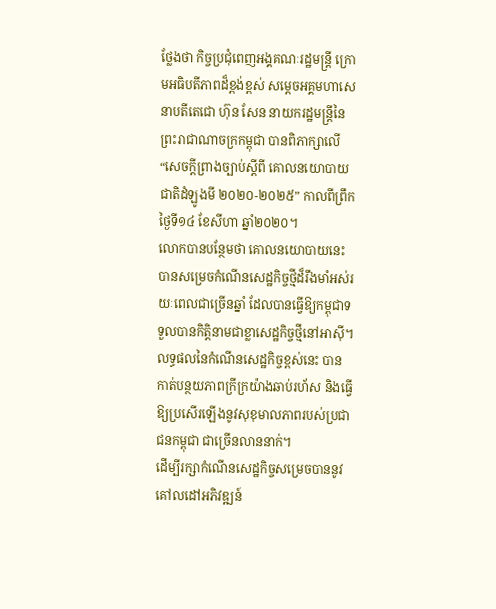ថ្លែងថា កិច្ចប្រជុំពេញអង្គគណៈរដ្ឋមន្ត្រី ក្រោមអធិបតីភាពដ៏ខ្ពង់ខ្ពស់ សម្ដេចអគ្គមហាសេនាបតីតេជោ ហ៊ុន សែន នាយករដ្ឋមន្ត្រីនៃព្រះរាជាណាចក្រកម្ពុជា បានពិភាក្សាលើ “សេចក្តីព្រាងច្បាប់ស្ដីពី គោលនយោបាយជាតិដំឡូងមី ២០២០-២០២៥” កាលពីព្រឹកថ្ងៃទី១៤ ខែសីហា ឆ្នាំ២០២០។
លោកបានបន្ថែមថា គោលនយោបាយនេះបានសម្រេចកំណើនសេដ្ឋកិច្ចថ្មីដ៏រឹងមាំអស់រយៈពេលជាច្រើនឆ្នាំ ដែលបានធ្វើឱ្យកម្ពុជាទទួលបានកិត្តិនាមជាខ្លាសេដ្ឋកិច្ចថ្មីនៅអាស៊ី។ លទ្ធផលនៃកំណើនសេដ្ឋកិច្ចខ្ពស់នេះ បានកាត់បន្ថយភាពក្រីក្រយ៉ាងឆាប់រហ័ស និងធ្វើឱ្យប្រសើរឡើងនូវសុខុមាលភាពរបស់ប្រជាជនកម្ពុជា ជាច្រើនលាននាក់។
ដើម្បីរក្សាកំណើនសេដ្ឋកិច្ចសម្រេចបាននូវគៅលដៅអភិវឌ្ឍន៍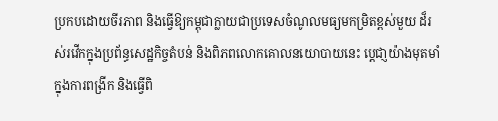ប្រកបដោយចីរភាព និងធ្វើឱ្យកម្ពុជាក្លាយជាប្រទេសចំណូលមធ្យមកម្រិតខ្ពស់មួយ ដ៏រស់រវើកក្នុងប្រព័ន្ធសេដ្ឋកិច្ចតំបន់ និងពិភពលោកគោលនយោបាយនេះ បេ្ដជា្ញយ៉ាងមុតមាំក្នុងការពង្រីក និងធ្វើពិ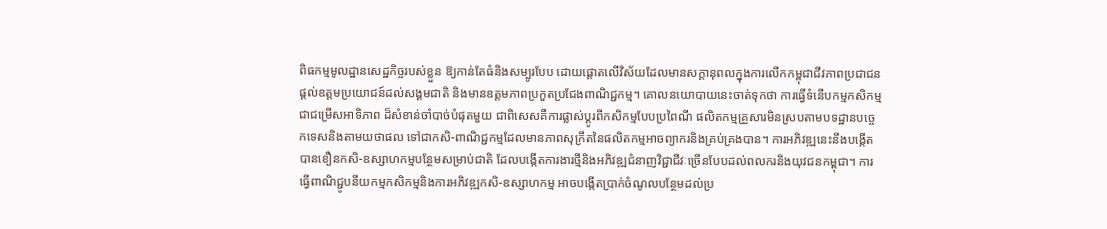ពិធកម្មមូលដ្ឋានសេដ្ឋកិច្ចរបស់ខ្លួន ឱ្យកាន់តែធំនិងសម្បូរបែប ដោយផ្ដោតលើវិស័យដែលមានសក្ដានុពលក្នុងការលើកកម្ពុជាជីវភាពប្រជាជន ផ្ដល់ឧត្តមប្រយោជន៍ដល់សង្គមជាតិ និងមានឧត្តមភាពប្រកួតប្រជែងពាណិជ្ជកម្ម។ គោលនយោបាយនេះចាត់ទុកថា ការធ្វើទំនើបកម្មកសិកម្មជាជម្រើសអាទិភាព ដ៏សំខាន់ចាំបាច់បំផុតមួយ ជាពិសេសគឺការផ្លាស់ប្ដូរពីកសិកម្មបែបប្រពៃណី ផលិតកម្មគ្រួសារមិនស្របតាមបទដ្ឋានបចេ្ចកទេសនិងតាមយថាផល ទៅជាកសិ-ពាណិជ្ជកម្មដែលមានភាពសុក្រឹតនៃផលិតកម្មអាចព្យាករនិងគ្រប់គ្រងបាន។ ការអភិវឌ្ឍនេះនឹងបង្កើតបានខឿនកសិ-ឧស្សាហកម្មបន្ថែមសម្រាប់ជាតិ ដែលបង្កើតការងារថ្មីនិងអភិវឌ្ឍជំនាញវិជ្ជាជីវៈច្រើនបែបដល់ពលករនិងយុវជនកម្ពុជា។ ការធ្វើពាណិជ្ជូបនីយកម្មកសិកម្មនិងការអភិវឌ្ឍកសិ-ឧស្សាហកម្ម អាចបង្កើតប្រាក់ចំណូលបន្ថែមដល់ប្រ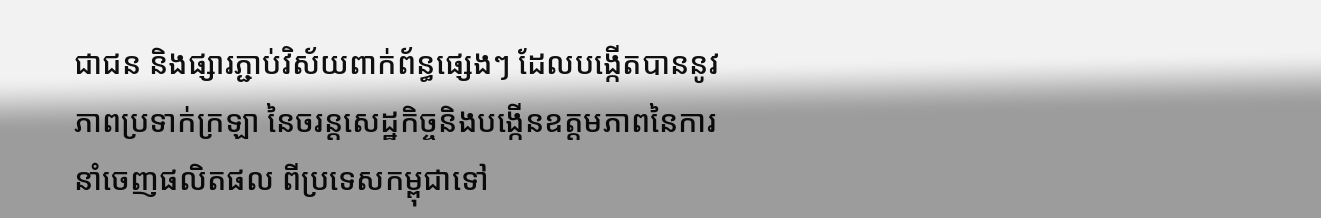ជាជន និងផ្សារភ្ជាប់វិស័យពាក់ព័ន្ធផ្សេងៗ ដែលបង្កើតបាននូវភាពប្រទាក់ក្រឡា នៃចរន្តសេដ្ឋកិច្ចនិងបង្កើនឧត្តមភាពនៃការនាំចេញផលិតផល ពីប្រទេសកម្ពុជាទៅ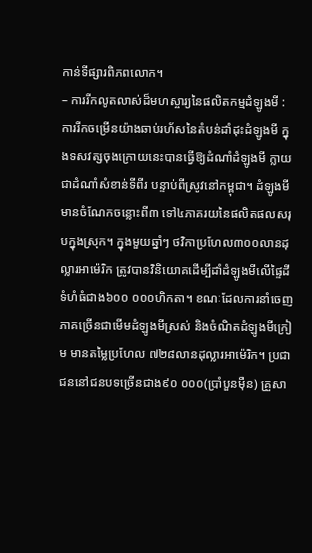កាន់ទីផ្សារពិភពលោក។
– ការរីកលូតលាស់ដ៏មហស្ចារ្យនៃផលិតកម្មដំឡូងមី : ការរីកចម្រើនយ៉ាងឆាប់រហ័សនៃតំបន់ដាំដុះដំឡូងមី ក្នុងទសវត្សចុងក្រោយនេះបានធ្វើឱ្យដំណាំដំឡូងមី ក្លាយជាដំណាំសំខាន់ទីពីរ បន្ទាប់ពីស្រូវនៅកម្ពុជា។ ដំឡូងមីមានចំណែកចន្លោះពី៣ ទៅ៤ភាគរយនៃផលិតផលសរុបក្នុងស្រុក។ ក្នុងមួយឆ្នាំៗ ថវិកាប្រហែល៣០០លានដុល្លារអាម៉េរិក ត្រូវបានវិនិយោគដើម្បីដាំដំឡូងមីលើផ្ទៃដីទំហំធំជាង៦០០ ០០០ហិកតា។ ខណៈដែលការនាំចេញភាគច្រើនជាមើមដំឡូងមីស្រស់ និងចំណិតដំឡូងមីក្រៀម មានតម្លៃប្រហែល ៧២៨លានដុល្លារអាម៉េរិក។ ប្រជាជននៅជនបទច្រើនជាង៩០ ០០០(ប្រាំបួនម៉ឺន) គ្រួសា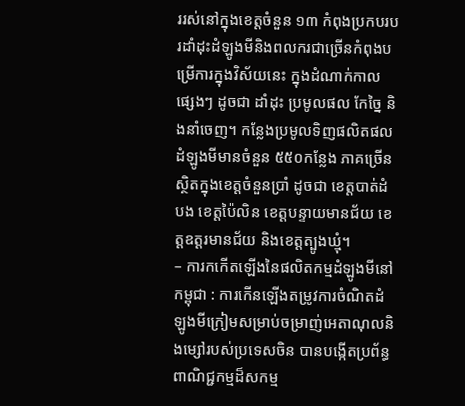ររស់នៅក្នុងខេត្តចំនួន ១៣ កំពុងប្រកបរបរដាំដុះដំឡូងមីនិងពលករជាច្រើនកំពុងបម្រើការក្នុងវិស័យនេះ ក្នុងដំណាក់កាលផ្សេងៗ ដូចជា ដាំដុះ ប្រមូលផល កែច្នៃ និងនាំចេញ។ កន្លែងប្រមូលទិញផលិតផលដំឡូងមីមានចំនួន ៥៥០កន្លែង ភាគច្រើនស្ថិតក្នុងខេត្តចំនួនប្រាំ ដូចជា ខេត្តបាត់ដំបង ខេត្តប៉ៃលិន ខេត្តបន្ទាយមានជ័យ ខេត្តឧត្តរមានជ័យ និងខេត្តត្បូងឃ្មុំ។
– ការកកើតឡើងនៃផលិតកម្មដំឡូងមីនៅកម្ពុជា : ការកើនឡើងតម្រូវការចំណិតដំឡូងមីក្រៀមសម្រាប់ចម្រាញ់អេតាណុលនិងម្សៅរបស់ប្រទេសចិន បានបង្កើតប្រព័ន្ធពាណិជ្ជកម្មដ៏សកម្ម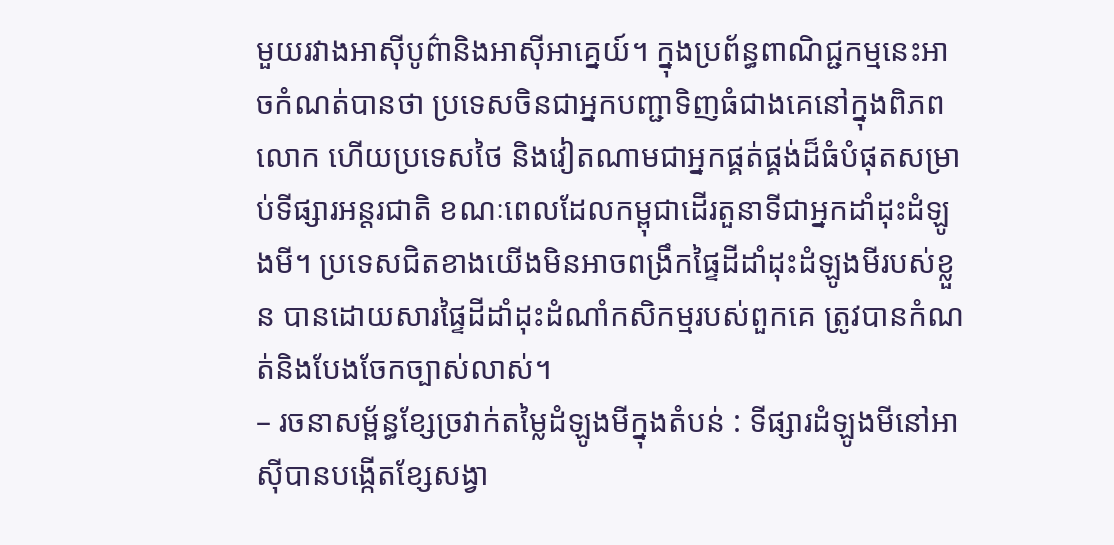មួយរវាងអាស៊ីបូព៌ានិងអាស៊ីអាគ្នេយ៍។ ក្នុងប្រព័ន្ធពាណិជ្ជកម្មនេះអាចកំណត់បានថា ប្រទេសចិនជាអ្នកបញ្ជាទិញធំជាងគេនៅក្នុងពិភពលោក ហើយប្រទេសថៃ និងវៀតណាមជាអ្នកផ្គត់ផ្គង់ដ៏ធំបំផុតសម្រាប់ទីផ្សារអន្តរជាតិ ខណៈពេលដែលកម្ពុជាដើរតួនាទីជាអ្នកដាំដុះដំឡូងមី។ ប្រទេសជិតខាងយើងមិនអាចពង្រឹកផ្ទៃដីដាំដុះដំឡូងមីរបស់ខ្លួន បានដោយសារផ្ទៃដីដាំដុះដំណាំកសិកម្មរបស់ពួកគេ ត្រូវបានកំណត់និងបែងចែកច្បាស់លាស់។
– រចនាសម្ព័ន្ធខ្សែច្រវាក់តម្លៃដំឡូងមីក្នុងតំបន់ : ទីផ្សារដំឡូងមីនៅអាស៊ីបានបង្កើតខ្សែសង្វា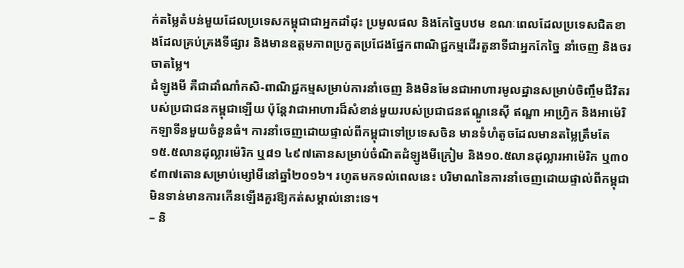ក់តម្លៃតំបន់មួយដែលប្រទេសកម្ពុជាជាអ្នកដាំដុះ ប្រមូលផល និងកែច្នៃបឋម ខណៈពេលដែលប្រទេសជិតខាងដែលគ្រប់គ្រងទីផ្សារ និងមានឧត្តមភាពប្រកួតប្រជែងផ្នែកពាណិជ្ជកម្មដើរតួនាទីជាអ្នកកែច្នៃ នាំចេញ និងចរចាតម្លៃ។
ដំឡូងមី គឺជាដាំណាំកសិ-ពាណិជ្ជកម្មសម្រាប់ការនាំចេញ និងមិនមែនជាអាហារមូលដ្ឋានសម្រាប់ចិញ្ចឹមជីវិតរបស់ប្រជាជនកម្ពុជាឡើយ ប៉ុន្តែវាជាអាហារដ៏សំខាន់មួយរបស់ប្រជាជនឥណ្ឌូនេស៊ី ឥណ្ឌា អាហ្វ្រិក និងអាម៉េរិកឡាទីនមួយចំនួនធំ។ ការនាំចេញដោយផ្ទាល់ពីកម្ពុជាទៅប្រទេសចិន មានទំហំតូចដែលមានតម្លៃត្រឹមតែ ១៥.៥លានដុល្លារម៉េរិក ឬ៨១ ៤៩៧តោនសម្រាប់ចំណិតដំឡូងមីក្រៀម និង១០.៥លានដុល្លារអាម៉េរិក ឬ៣០ ៩៣៧តោនសម្រាប់ម្សៅមីនៅឆ្នាំ២០១៦។ រហូតមកទល់ពេលនេះ បរិមាណនៃការនាំចេញដោយផ្ទាល់ពីកម្ពុជាមិនទាន់មានការកើនឡើងគួរឱ្យកត់សម្គាល់នោះទេ។
– និ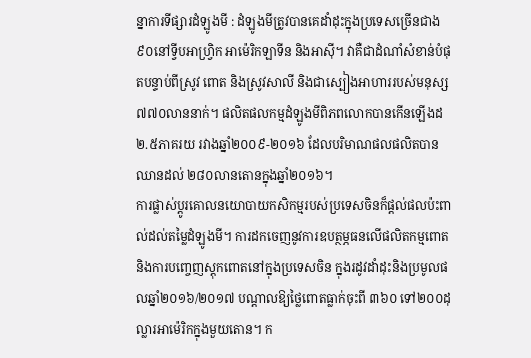ន្នាការទីផ្សារដំឡូងមី : ដំឡូងមីត្រូវបានគេដាំដុះក្នុងប្រទេសច្រើនជាង៩០នៅទ្វីបអាហ្វ្រិក អាម៉េរិកឡាទីន និងអាស៊ី។ វាគឺជាដំណាំសំខាន់បំផុតបន្ទាប់ពីស្រូវ ពោត និងស្រូវសាលី និងជាស្បៀងអាហាររបស់មនុស្ស ៧៧០លាននាក់។ ផលិតផលកម្មដំឡូងមីពិភពលោកបានកើនឡើងដ២.៥ភាគរយ រវាងឆ្នាំ២០០៩-២០១៦ ដែលបរិមាណផលផលិតបានឈានដល់ ២៨០លានតោនក្នុងឆ្នាំ២០១៦។
ការផ្លាស់ប្ដូរគោលនយោបាយកសិកម្មរបស់ប្រទេសចិនក៏ផ្តល់ផលប៉ះពាល់ដល់តម្លៃដំឡូងមី។ ការដកចេញនូវការឧបត្ថម្ភធនលើផលិតកម្មពោត និងការបញ្ចេញស្ដុកពោតនៅក្នុងប្រទេសចិន ក្នុងរដូវដាំដុះនិងប្រមូលផលឆ្នាំ២០១៦/២០១៧ បណ្ដាលឱ្យថ្លៃពោតធ្លាក់ចុះពី ៣៦០ ទៅ២០០ដុល្លារអាម៉េរិកក្នុងមួយតោន។ ក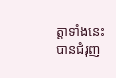ត្តាទាំងនេះបានជំរុញ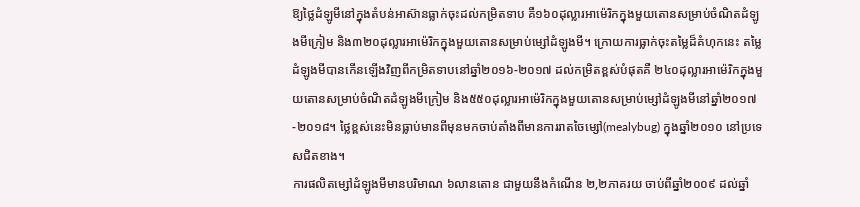ឱ្យថ្លៃដំឡូមីនៅក្នុងតំបន់អាស៊ានធ្លាក់ចុះដល់កម្រិតទាប គឺ១៦០ដុល្លារអាម៉េរិកក្នុងមួយតោនសម្រាប់ចំណិតដំឡូងមីក្រៀម និង៣២០ដុល្លារអាម៉េរិកក្នុងមួយតោនសម្រាប់ម្សៅដំឡូងមី។ ក្រោយការធ្លាក់ចុះតម្លៃដ៏គំហុកនេះ តម្លៃដំឡូងមីបានកើនឡើងវិញពីកម្រិតទាបនៅឆ្នាំ២០១៦-២០១៧ ដល់កម្រិតខ្ពស់បំផុតគឺ ២៤០ដុល្លារអាម៉េរិកក្នុងមួយតោនសម្រាប់ចំណិតដំឡូងមីក្រៀម និង៥៥០ដុល្លារអាម៉េរិកក្នុងមួយតោនសម្រាប់ម្សៅដំឡូងមីនៅឆ្នាំ២០១៧-២០១៨។ ថ្លៃខ្ពស់នេះមិនធ្លាប់មានពីមុនមកចាប់តាំងពីមានការរាតចៃម្សៅ(mealybug) ក្នុងឆ្នាំ២០១០ នៅប្រទេសជិតខាង។
ការផលិតម្សៅដំឡូងមីមានបរិមាណ ៦លានតោន ជាមួយនឹងកំណើន ២,២ភាគរយ ចាប់ពីឆ្នាំ២០០៩ ដល់ឆ្នាំ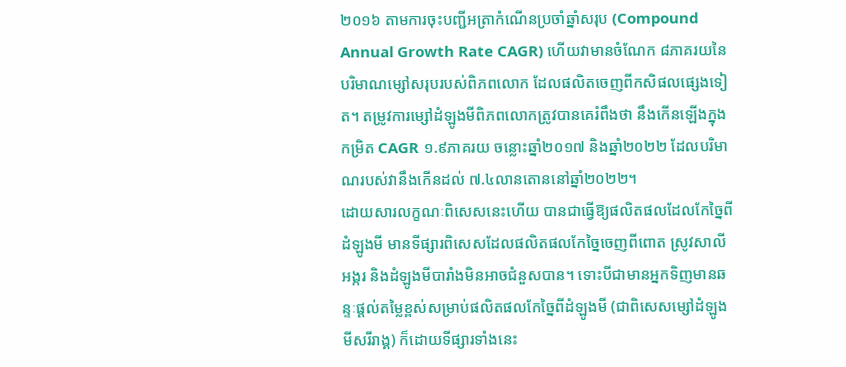២០១៦ តាមការចុះបញ្ជីអត្រាកំណើនប្រចាំឆ្នាំសរុប (Compound Annual Growth Rate CAGR) ហើយវាមានចំណែក ៨ភាគរយនៃបរិមាណម្សៅសរុបរបស់ពិភពលោក ដែលផលិតចេញពីកសិផលផ្សេងទៀត។ តម្រូវការម្សៅដំឡូងមីពិភពលោកត្រូវបានគេរំពឹងថា នឹងកើនឡើងក្នុងកម្រិត CAGR ១.៩ភាគរយ ចន្លោះឆ្នាំ២០១៧ និងឆ្នាំ២០២២ ដែលបរិមាណរបស់វានឹងកើនដល់ ៧.៤លានតោននៅឆ្នាំ២០២២។
ដោយសារលក្ខណៈពិសេសនេះហើយ បានជាធ្វើឱ្យផលិតផលដែលកែច្នៃពីដំឡូងមី មានទីផ្សារពិសេសដែលផលិតផលកែច្នៃចេញពីពោត ស្រូវសាលី អង្ករ និងដំឡូងមីបារាំងមិនអាចជំនួសបាន។ ទោះបីជាមានអ្នកទិញមានឆន្ទៈផ្តល់តម្លៃខ្ពស់សម្រាប់ផលិតផលកែច្នៃពីដំឡូងមី (ជាពិសេសម្សៅដំឡូងមីសរីរាង្គ) ក៏ដោយទីផ្សារទាំងនេះ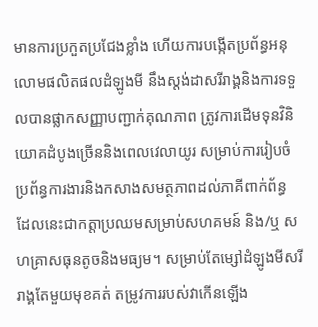មានការប្រកួតប្រជែងខ្លាំង ហើយការបង្កើតប្រព័ន្ធអនុលោមផលិតផលដំឡូងមី នឹងស្ដង់ដាសរីរាង្គនិងការទទួលបានផ្លាកសញ្ញាបញ្ជាក់គុណភាព ត្រូវការដើមទុនវិនិយោគដំបូងច្រើននិងពេលវេលាយូរ សម្រាប់ការរៀបចំប្រព័ន្ធការងារនិងកសាងសមត្ថភាពដល់ភាគីពាក់ព័ន្ធ ដែលនេះជាកត្តាប្រឈមសម្រាប់សហគមន៍ និង/ឬ សហគ្រាសធុនតូចនិងមធ្យម។ សម្រាប់តែម្សៅដំឡូងមីសរីរាង្គតែមួយមុខគត់ តម្រូវការរបស់វាកើនឡើង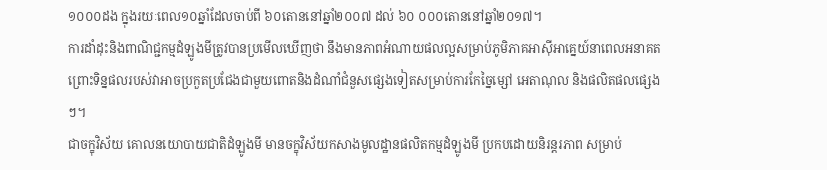១០០០ដង ក្នុងរយៈពេល១០ឆ្នាំដែលចាប់ពី ៦០តោននៅឆ្នាំ២០០៧ ដល់ ៦០ ០០០តោននៅឆ្នាំ២០១៧។
ការដាំដុះនិងពាណិជ្ជកម្មដំឡូងមីត្រូវបានប្រមើលឃើញថា នឹងមានភាពអំណាយផលល្អសម្រាប់ភូមិភាគអាស៊ីអាគ្នេយ៍នាពេលអនាគត ព្រោះទិន្នផលរបស់វាអាចប្រកួតប្រជែងជាមួយពោតនិងដំណាំជំនួសផ្សេងទៀតសម្រាប់ការកែច្នៃម្សៅ អេតាណុល និងផលិតផលផ្សេងៗ។
ជាចក្ខុវិស័យ គោលនយោបាយជាតិដំឡូងមី មានចក្ខុវិស័យកសាងមូលដ្ឋានផលិតកម្មដំឡូងមី ប្រកបដោយនិរន្តរភាព សម្រាប់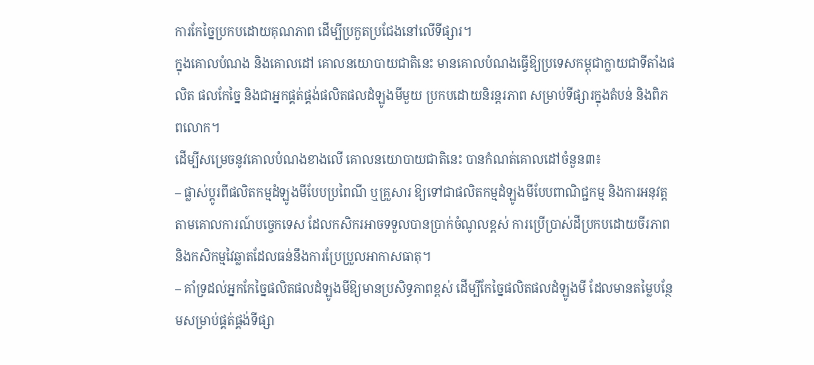ការកែច្នៃប្រកបដោយគុណភាព ដើម្បីប្រកួតប្រជែងនៅលើទីផ្សារ។
ក្នុងគោលបំណង និងគោលដៅ គោលនយោបាយជាតិនេះ មានគោលបំណងធ្វើឱ្យប្រទេសកម្ពុជាក្លាយជាទីតាំងផលិត ផលកែច្នៃ និងជាអ្នកផ្គត់ផ្គង់ផលិតផលដំឡូងមីមួយ ប្រកបដោយនិរន្តរភាព សម្រាប់ទីផ្សារក្នុងតំបន់ និងពិភពលោក។
ដើម្បីសម្រេចនូវគោលបំណងខាងលើ គោលនយោបាយជាតិនេះ បានកំណត់គោលដៅចំនួន៣៖
– ផ្លាស់ប្តូរពីផលិតកម្មដំឡូងមីបែបប្រពៃណី ឬគ្រួសារ ឱ្យទៅជាផលិតកម្មដំឡូងមីបែបពាណិជ្ជកម្ម និងការអនុវត្តតាមគោលការណ៍បច្ចេកទេស ដែលកសិករអាចទទួលបានប្រាក់ចំណូលខ្ពស់ ការប្រើប្រាស់ដីប្រកបដោយចីរភាព និងកសិកម្មវៃឆ្លាតដែលធន់នឹងការប្រែប្រួលអាកាសធាតុ។
– គាំទ្រដល់អ្នកកែច្នៃផលិតផលដំឡូងមីឱ្យមានប្រសិទ្ធភាពខ្ពស់ ដើម្បីកែច្នៃផលិតផលដំឡូងមី ដែលមានតម្លៃបន្ថែមសម្រាប់ផ្គត់ផ្គង់ទីផ្សា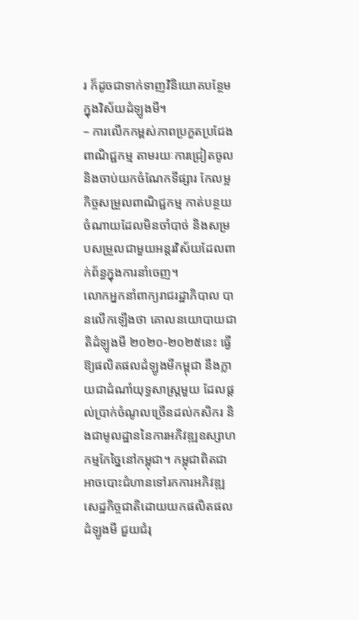រ ក៏ដូចជាទាក់ទាញវិនិយោគបន្ថែមក្នុងវិស័យដំឡូងមី។
– ការលើកកម្ពស់ភាពប្រកួតប្រជែងពាណិជ្ជកម្ម តាមរយៈការជ្រៀតចូល និងចាប់យកចំណែកទីផ្សារ កែលម្អកិច្ចសម្រួលពាណិជ្ជកម្ម កាត់បន្ថយចំណាយដែលមិនចាំបាច់ និងសម្របសម្រួលជាមួយអន្តរវិស័យដែលពាក់ព័ន្ធក្នុងការនាំចេញ។
លោកអ្នកនាំពាក្យរាជរដ្ឋាភិបាល បានលើកឡើងថា គោលនយោបាយជាតិដំឡូងមី ២០២០-២០២៥នេះ ធ្វើឱ្យផលិតផលដំឡូងមីកម្ពុជា នឹងក្លាយជាដំណាំយុទ្ធសាស្ត្រមួយ ដែលផ្តល់ប្រាក់ចំណូលច្រើនដល់កសិករ និងជាមូលដ្ឋាននៃការអភិវឌ្ឍឧស្សាហកម្មកែច្នៃនៅកម្ពុជា។ កម្ពុជាពិតជាអាចបោះជំហានទៅរកការអភិវឌ្ឍសេដ្ឋកិច្ចជាតិដោយយកផលិតផលដំឡូងមី ជួយជំរុ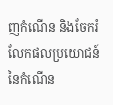ញកំណើន និងចែករំលែកផលប្រយោជន៍នៃកំណើន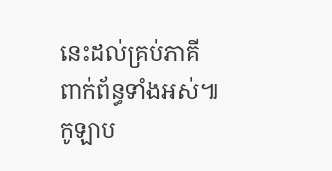នេះដល់គ្រប់ភាគីពាក់ព័ន្ធទាំងអស់៕ កូឡាប